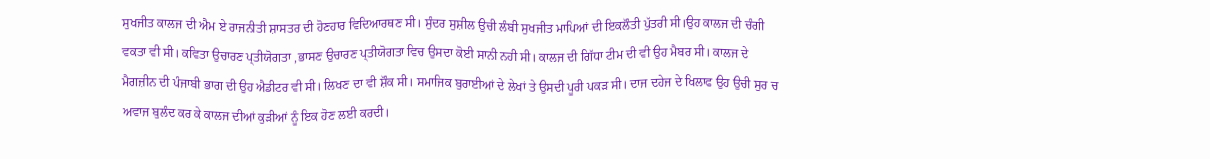ਸੁਖਜੀਤ ਕਾਲਜ ਦੀ ਐਮ ਏ ਰਾਜਨੀਤੀ ਸ਼ਾਸਤਰ ਦੀ ਹੋਣਹਾਰ ਵਿਦਿਆਰਥਣ ਸੀ। ਸੁੰਦਰ ਸੁਸ਼ੀਲ ਉਚੀ ਲੰਬੀ ਸੁਖਜੀਤ ਮਾਪਿਆਂ ਦੀ ਇਕਲੌਤੀ ਪੁੱਤਰੀ ਸੀ।ਉਹ ਕਾਲਜ ਦੀ ਚੰਗੀ ਵਕਤਾ ਵੀ ਸੀ। ਕਵਿਤਾ ਉਚਾਰਣ ਪ੍ਤੀਯੋਗਤਾ ,ਭਾਸਣ ਉਚਾਰਣ ਪ੍ਤੀਯੋਗਤਾ ਵਿਚ ਉਸਦਾ ਕੋਈ ਸਾਨੀ ਨਹੀ ਸੀ। ਕਾਲਜ ਦੀ ਗਿੱਧਾ ਟੀਮ ਦੀ ਵੀ ਉਹ ਮੈਬਰ ਸੀ। ਕਾਲਜ ਦੇ ਮੈਗਜ਼ੀਨ ਦੀ ਪੰਜਾਬੀ ਭਾਗ ਦੀ ਉਹ ਐਡੀਟਰ ਵੀ ਸੀ। ਲਿਖਣ ਦਾ ਵੀ ਸ਼ੌਕ ਸੀ। ਸਮਾਜਿਕ ਬੁਰਾਈਆਂ ਦੇ ਲੇਖਾਂ ਤੇ ਉਸਦੀ ਪੂਰੀ ਪਕੜ ਸੀ। ਦਾਜ ਦਹੇਜ ਦੇ ਖਿਲਾਫ ਉਹ ਉਚੀ ਸੁਰ ਚ ਅਵਾਜ ਬੁਲੰਦ ਕਰ ਕੇ ਕਾਲਜ ਦੀਆਂ ਕੁੜੀਆਂ ਨੂੰ ਇਕ ਹੋਣ ਲਈ ਕਰਦੀ।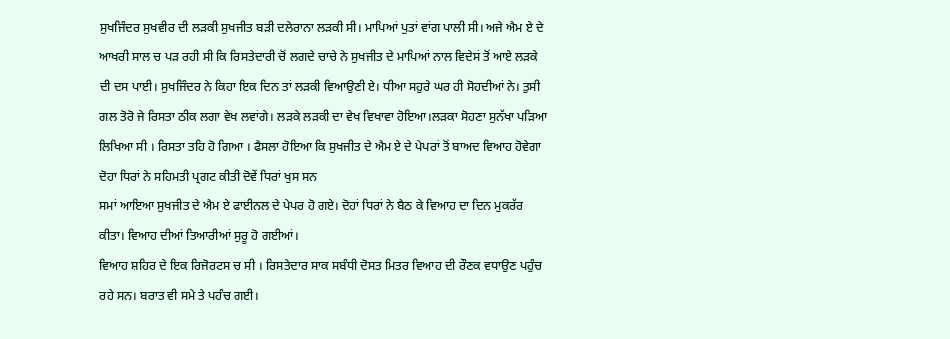ਸੁਖਜਿੰਦਰ ਸੁਖਵੀਰ ਦੀ ਲੜਕੀ ਸੁਖਜੀਤ ਬੜੀ ਦਲੇਰਾਨਾ ਲੜਕੀ ਸੀ। ਮਾਪਿਆਂ ਪੁਤਾਂ ਵਾਂਗ ਪਾਲੀ ਸੀ। ਅਜੇ ਐਮ ਏ ਦੇ ਆਖਰੀ ਸਾਲ ਚ ਪੜ ਰਹੀ ਸੀ ਕਿ ਰਿਸਤੇਦਾਰੀ ਚੋਂ ਲਗਦੇ ਚਾਚੇ ਨੇ ਸੁਖਜੀਤ ਦੇ ਮਾਪਿਆਂ ਨਾਲ ਵਿਦੇਸਂ ਤੋਂ ਆਏ ਲੜਕੇ ਦੀ ਦਸ ਪਾਈ। ਸੁਖਜਿੰਦਰ ਨੇ ਕਿਹਾ ਇਕ ਦਿਨ ਤਾਂ ਲੜਕੀ ਵਿਆਉਣੀ ਏ। ਧੀਆ ਸਹੁਰੇ ਘਰ ਹੀ ਸੋਹਦੀਆਂ ਨੇ। ਤੁਸੀ ਗਲ ਤੋਰੋ ਜੇ ਰਿਸਤਾ ਠੀਕ ਲਗਾ ਵੇਖ ਲਵਾਂਗੇ। ਲੜਕੇ ਲੜਕੀ ਦਾ ਵੇਖ ਵਿਖਾਵਾ ਹੋਇਆ।ਲੜਕਾ ਸੋਹਣਾ ਸੁਨੱਖਾ ਪੜਿਆ ਲਿਖਿਆ ਸੀ । ਰਿਸਤਾ ਤਹਿ ਹੋ ਗਿਆ । ਫੈਸਲਾ ਹੋਇਆ ਕਿ ਸੁਖਜੀਤ ਦੇ ਐਮ ਏ ਦੇ ਪੇਪਰਾਂ ਤੋਂ ਬਾਅਦ ਵਿਆਹ ਹੋਵੇਗਾ ਦੋਹਾ ਧਿਰਾਂ ਨੇ ਸਹਿਮਤੀ ਪ੍ਰਗਟ ਕੀਤੀ ਦੋਵੇਂ ਧਿਰਾਂ ਖੁਸ ਸਨ
ਸਮਾਂ ਆਇਆ ਸੁਖਜੀਤ ਦੇ ਐਮ ਏ ਫਾਈਨਲ ਦੇ ਪੇਪਰ ਹੋ ਗਏ। ਦੋਹਾਂ ਧਿਰਾਂ ਨੇ ਬੈਠ ਕੇ ਵਿਆਹ ਦਾ ਦਿਨ ਮੁਕਰੱਰ ਕੀਤਾ। ਵਿਆਹ ਦੀਆਂ ਤਿਆਰੀਆਂ ਸੁਰੂ ਹੋ ਗਈਆਂ।
ਵਿਆਹ ਸ਼ਹਿਰ ਦੇ ਇਕ ਰਿਜੋਰਟਸ ਚ ਸੀ । ਰਿਸਤੇਦਾਰ ਸਾਕ ਸਬੰਧੀ ਦੋਸਤ ਮਿਤਰ ਵਿਆਹ ਦੀ ਰੌਣਕ ਵਧਾਉਣ ਪਹੁੰਚ ਰਹੇ ਸਨ। ਬਰਾਤ ਵੀ ਸਮੇ ਤੇ ਪਹੰਚ ਗਈ।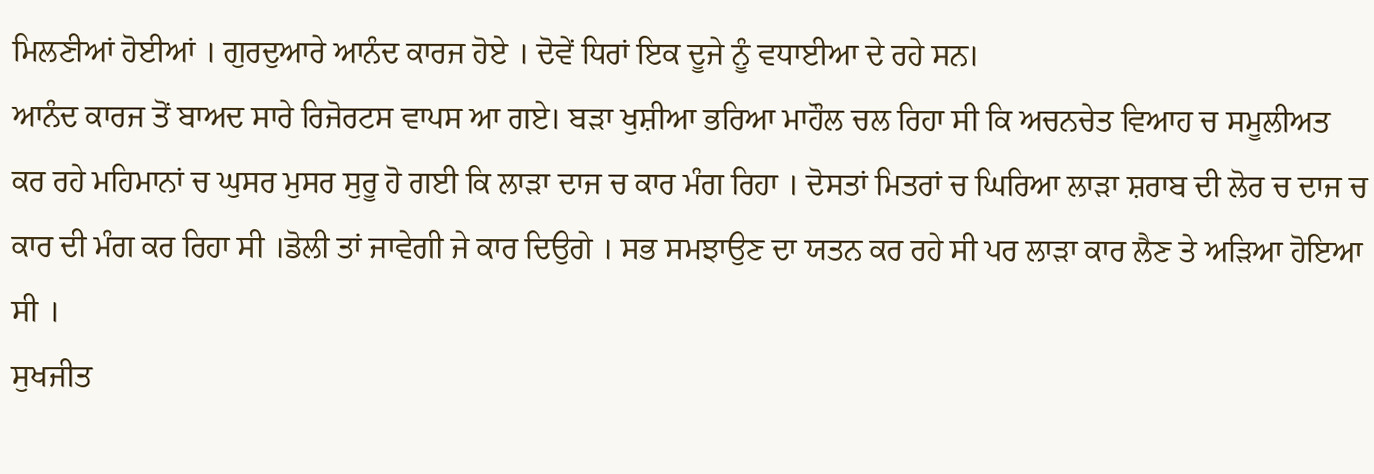ਮਿਲਣੀਆਂ ਹੋਈਆਂ । ਗੁਰਦੁਆਰੇ ਆਨੰਦ ਕਾਰਜ ਹੋਏ । ਦੋਵੇਂ ਧਿਰਾਂ ਇਕ ਦੂਜੇ ਨੂੰ ਵਧਾਈਆ ਦੇ ਰਹੇ ਸਨ।
ਆਨੰਦ ਕਾਰਜ ਤੋਂ ਬਾਅਦ ਸਾਰੇ ਰਿਜੋਰਟਸ ਵਾਪਸ ਆ ਗਏ। ਬੜਾ ਖੁਸ਼ੀਆ ਭਰਿਆ ਮਾਹੌਲ ਚਲ ਰਿਹਾ ਸੀ ਕਿ ਅਚਨਚੇਤ ਵਿਆਹ ਚ ਸਮੂਲੀਅਤ ਕਰ ਰਹੇ ਮਹਿਮਾਨਾਂ ਚ ਘੁਸਰ ਮੁਸਰ ਸੁਰੂ ਹੋ ਗਈ ਕਿ ਲਾੜਾ ਦਾਜ ਚ ਕਾਰ ਮੰਗ ਰਿਹਾ । ਦੋਸਤਾਂ ਮਿਤਰਾਂ ਚ ਘਿਰਿਆ ਲਾੜਾ ਸ਼ਰਾਬ ਦੀ ਲੋਰ ਚ ਦਾਜ ਚ ਕਾਰ ਦੀ ਮੰਗ ਕਰ ਰਿਹਾ ਸੀ ।ਡੋਲੀ ਤਾਂ ਜਾਵੇਗੀ ਜੇ ਕਾਰ ਦਿਉਗੇ । ਸਭ ਸਮਝਾਉਣ ਦਾ ਯਤਨ ਕਰ ਰਹੇ ਸੀ ਪਰ ਲਾੜਾ ਕਾਰ ਲੈਣ ਤੇ ਅੜਿਆ ਹੋਇਆ ਸੀ ।
ਸੁਖਜੀਤ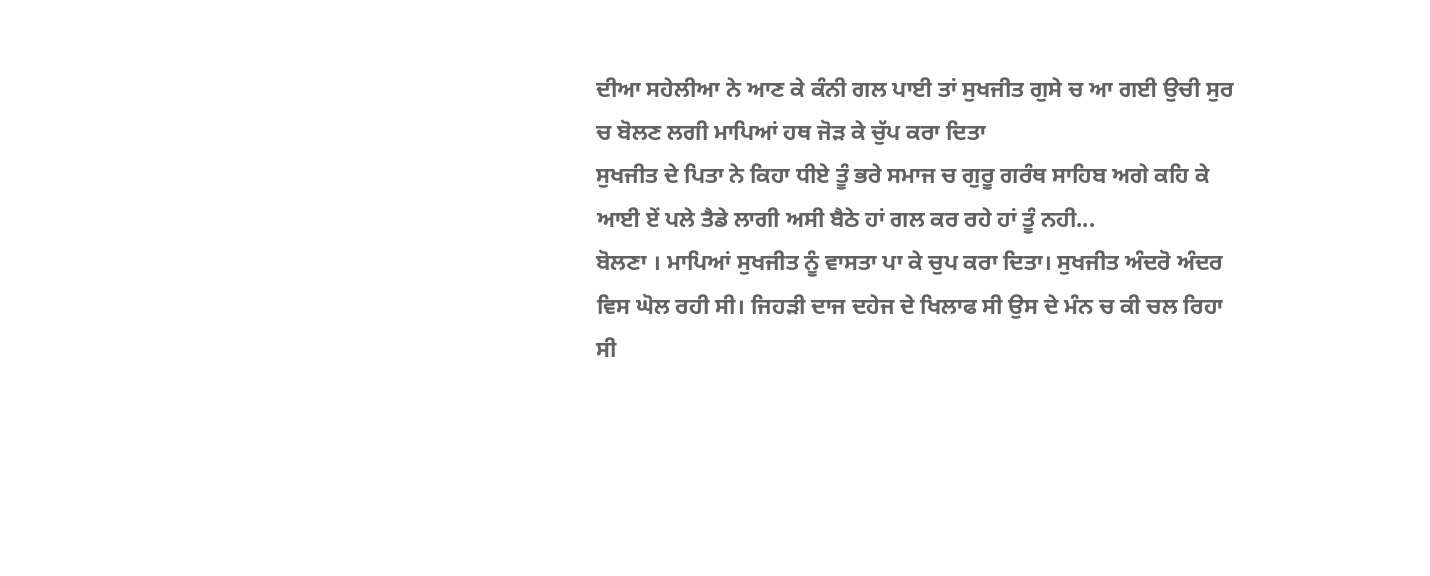ਦੀਆ ਸਹੇਲੀਆ ਨੇ ਆਣ ਕੇ ਕੰਨੀ ਗਲ ਪਾਈ ਤਾਂ ਸੁਖਜੀਤ ਗੁਸੇ ਚ ਆ ਗਈ ਉਚੀ ਸੁਰ ਚ ਬੋਲਣ ਲਗੀ ਮਾਪਿਆਂ ਹਥ ਜੋੜ ਕੇ ਚੁੱਪ ਕਰਾ ਦਿਤਾ
ਸੁਖਜੀਤ ਦੇ ਪਿਤਾ ਨੇ ਕਿਹਾ ਧੀਏ ਤੂੰ ਭਰੇ ਸਮਾਜ ਚ ਗੁਰੂ ਗਰੰਥ ਸਾਹਿਬ ਅਗੇ ਕਹਿ ਕੇ ਆਈ ਏਂ ਪਲੇ ਤੈਡੇ ਲਾਗੀ ਅਸੀ ਬੈਠੇ ਹਾਂ ਗਲ ਕਰ ਰਹੇ ਹਾਂ ਤੂੰ ਨਹੀ...
ਬੋਲਣਾ । ਮਾਪਿਆਂ ਸੁਖਜੀਤ ਨੂੰ ਵਾਸਤਾ ਪਾ ਕੇ ਚੁਪ ਕਰਾ ਦਿਤਾ। ਸੁਖਜੀਤ ਅੰਦਰੋ ਅੰਦਰ ਵਿਸ ਘੋਲ ਰਹੀ ਸੀ। ਜਿਹੜੀ ਦਾਜ ਦਹੇਜ ਦੇ ਖਿਲਾਫ ਸੀ ਉਸ ਦੇ ਮੰਨ ਚ ਕੀ ਚਲ ਰਿਹਾ ਸੀ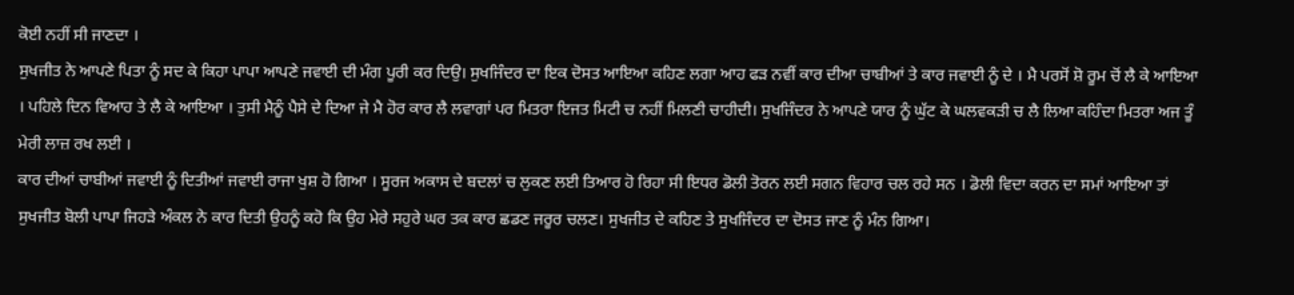ਕੋਈ ਨਹੀਂ ਸੀ ਜਾਣਦਾ ।
ਸੁਖਜੀਤ ਨੇ ਆਪਣੇ ਪਿਤਾ ਨੂੰ ਸਦ ਕੇ ਕਿਹਾ ਪਾਪਾ ਆਪਣੇ ਜਵਾਈ ਦੀ ਮੰਗ ਪੂਰੀ ਕਰ ਦਿਉ। ਸੁਖਜਿੰਦਰ ਦਾ ਇਕ ਦੋਸਤ ਆਇਆ ਕਹਿਣ ਲਗਾ ਆਹ ਫੜ ਨਵੀਂ ਕਾਰ ਦੀਆ ਚਾਬੀਆਂ ਤੇ ਕਾਰ ਜਵਾਈ ਨੂੰ ਦੇ । ਮੈ ਪਰਸੋਂ ਸ਼ੋ ਰੂਮ ਚੋਂ ਲੈ ਕੇ ਆਇਆ । ਪਹਿਲੇ ਦਿਨ ਵਿਆਹ ਤੇ ਲੈ ਕੇ ਆਇਆ । ਤੁਸੀ ਮੈਨੂੰ ਪੈਸੇ ਦੇ ਦਿਆ ਜੇ ਮੈ ਹੋਰ ਕਾਰ ਲੈ ਲਵਾਗਾਂ ਪਰ ਮਿਤਰਾ ਇਜਤ ਮਿਟੀ ਚ ਨਹੀਂ ਮਿਲਣੀ ਚਾਹੀਦੀ। ਸੁਖਜਿੰਦਰ ਨੇ ਆਪਣੇ ਯਾਰ ਨੂੰ ਘੁੱਟ ਕੇ ਘਲਵਕੜੀ ਚ ਲੈ ਲਿਆ ਕਹਿੰਦਾ ਮਿਤਰਾ ਅਜ ਤੂੰ ਮੇਰੀ ਲਾਜ਼ ਰਖ ਲਈ ।
ਕਾਰ ਦੀਆਂ ਚਾਬੀਆਂ ਜਵਾਈ ਨੂੰ ਦਿਤੀਆਂ ਜਵਾਈ ਰਾਜਾ ਖੁਸ਼ ਹੋ ਗਿਆ । ਸੂਰਜ ਅਕਾਸ ਦੇ ਬਦਲਾਂ ਚ ਲੁਕਣ ਲਈ ਤਿਆਰ ਹੋ ਰਿਹਾ ਸੀ ਇਧਰ ਡੋਲੀ ਤੋਰਨ ਲਈ ਸਗਨ ਵਿਹਾਰ ਚਲ ਰਹੇ ਸਨ । ਡੋਲੀ ਵਿਦਾ ਕਰਨ ਦਾ ਸਮਾਂ ਆਇਆ ਤਾਂ ਸੁਖਜੀਤ ਬੋਲੀ ਪਾਪਾ ਜਿਹੜੇ ਅੰਕਲ ਨੇ ਕਾਰ ਦਿਤੀ ਉਹਨੂੰ ਕਹੋ ਕਿ ਉਹ ਮੇਰੇ ਸਹੁਰੇ ਘਰ ਤਕ ਕਾਰ ਛਡਣ ਜਰੂਰ ਚਲਣ। ਸੁਖਜੀਤ ਦੇ ਕਹਿਣ ਤੇ ਸੁਖਜਿੰਦਰ ਦਾ ਦੋਸਤ ਜਾਣ ਨੂੰ ਮੰਨ ਗਿਆ।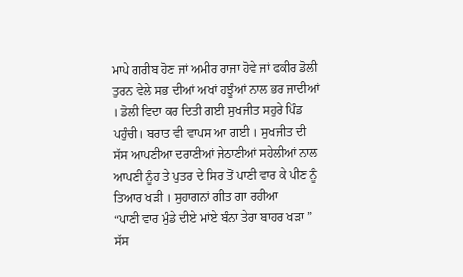ਮਾਪੇ ਗਰੀਬ ਹੋਣ ਜਾਂ ਅਮੀਰ ਰਾਜਾ ਹੋਵੇ ਜਾਂ ਫਕੀਰ ਡੋਲੀ ਤੁਰਨ ਵੇਲੇ ਸਭ ਦੀਆਂ ਅਖਾਂ ਹਝੂੰਆਂ ਨਾਲ ਭਰ ਜਾਦੀਆਂ । ਡੋਲੀ ਵਿਦਾ ਕਰ ਦਿਤੀ ਗਈ ਸੁਖਜੀਤ ਸਹੁਰੇ ਪਿੰਡ ਪਹੁੰਚੀ। ਬਰਾਤ ਵੀ ਵਾਪਸ ਆ ਗਈ । ਸੁਖਜੀਤ ਦੀ ਸੱਸ ਆਪਣੀਆ ਦਰਾਣੀਆਂ ਜੇਠਾਣੀਆਂ ਸਹੇਲੀਆਂ ਨਾਲ ਆਪਣੀ ਨੂੰਹ ਤੇ ਪੁਤਰ ਦੇ ਸਿਰ ਤੋਂ ਪਾਣੀ ਵਾਰ ਕੇ ਪੀਣ ਨੂੰ ਤਿਆਰ ਖੜੀ । ਸੁਹਾਗਨਾਂ ਗੀਤ ਗਾ ਰਹੀਆ
“ਪਾਣੀ ਵਾਰ ਮੁੰਡੇ ਦੀਏ ਮਾਂਏ ਬੰਨਾ ਤੇਰਾ ਬਾਹਰ ਖੜਾ ”
ਸੱਸ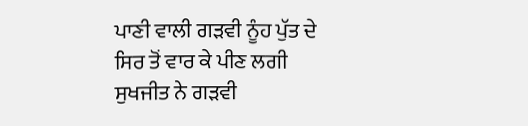ਪਾਣੀ ਵਾਲੀ ਗੜਵੀ ਨੂੰਹ ਪੁੱਤ ਦੇ ਸਿਰ ਤੋਂ ਵਾਰ ਕੇ ਪੀਣ ਲਗੀ ਸੁਖਜੀਤ ਨੇ ਗੜਵੀ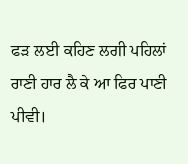ਫੜ ਲਈ ਕਹਿਣ ਲਗੀ ਪਹਿਲਾਂ ਰਾਣੀ ਹਾਰ ਲੈ ਕੇ ਆ ਫਿਰ ਪਾਣੀ ਪੀਵੀ।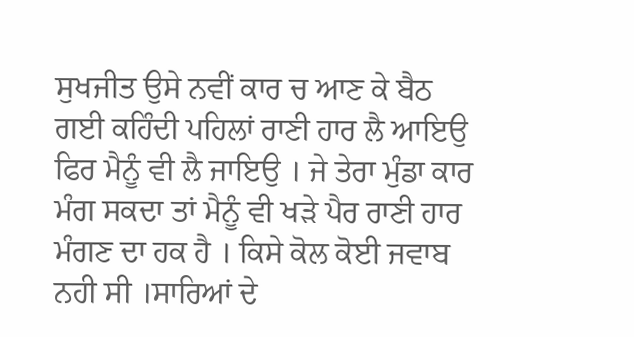ਸੁਖਜੀਤ ਉਸੇ ਨਵੀਂ ਕਾਰ ਚ ਆਣ ਕੇ ਬੈਠ ਗਈ ਕਹਿੰਦੀ ਪਹਿਲਾਂ ਰਾਣੀ ਹਾਰ ਲੈ ਆਇਉ ਫਿਰ ਮੈਨੂੰ ਵੀ ਲੈ ਜਾਇਉ । ਜੇ ਤੇਰਾ ਮੁੰਡਾ ਕਾਰ ਮੰਗ ਸਕਦਾ ਤਾਂ ਮੈਨੂੰ ਵੀ ਖੜੇ ਪੈਰ ਰਾਣੀ ਹਾਰ ਮੰਗਣ ਦਾ ਹਕ ਹੈ । ਕਿਸੇ ਕੋਲ ਕੋਈ ਜਵਾਬ ਨਹੀ ਸੀ ।ਸਾਰਿਆਂ ਦੇ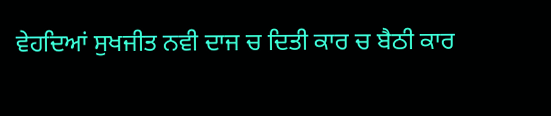ਵੇਹਦਿਆਂ ਸੁਖਜੀਤ ਨਵੀ ਦਾਜ ਚ ਦਿਤੀ ਕਾਰ ਚ ਬੈਠੀ ਕਾਰ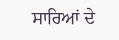ਸਾਰਿਆਂ ਦੇ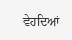ਵੇਹਦਿਆਂ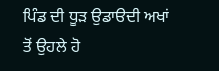ਪਿੰਡ ਦੀ ਧੂੜ ਉਡਾੳਦੀ ਅਖਾਂ ਤੋਂ ਉਹਲੇ ਹੋ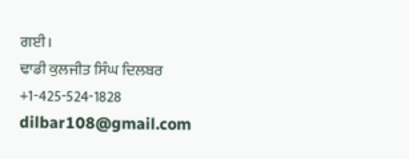ਗਈ।
ਢਾਡੀ ਕੁਲਜੀਤ ਸਿੰਘ ਦਿਲਬਰ
+1-425-524-1828
dilbar108@gmail.com